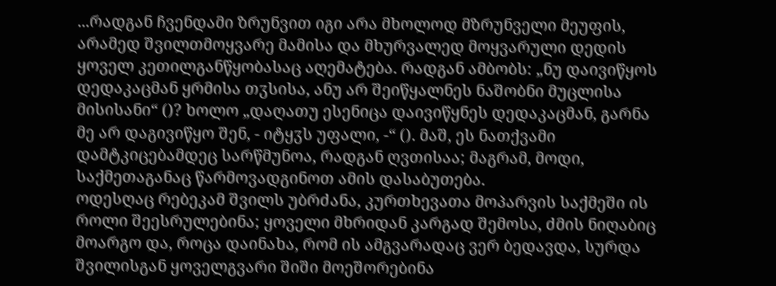...რადგან ჩვენდამი ზრუნვით იგი არა მხოლოდ მზრუნველი მეუფის, არამედ შვილთმოყვარე მამისა და მხურვალედ მოყვარული დედის ყოველ კეთილგანწყობასაც აღემატება. რადგან ამბობს: „ნუ დაივიწყოს დედაკაცმან ყრმისა თჳსისა, ანუ არ შეიწყალნეს ნაშობნი მუცლისა მისისანი“ ()? ხოლო „დაღათუ ესენიცა დაივიწყნეს დედაკაცმან, გარნა მე არ დაგივიწყო შენ, - იტყჳს უფალი, -“ (). მაშ, ეს ნათქვამი დამტკიცებამდეც სარწმუნოა, რადგან ღვთისაა; მაგრამ, მოდი, საქმეთაგანაც წარმოვადგინოთ ამის დასაბუთება.
ოდესღაც რებეკამ შვილს უბრძანა, კურთხევათა მოპარვის საქმეში ის როლი შეესრულებინა; ყოველი მხრიდან კარგად შემოსა, ძმის ნიღაბიც მოარგო და, როცა დაინახა, რომ ის ამგვარადაც ვერ ბედავდა, სურდა შვილისგან ყოველგვარი შიში მოეშორებინა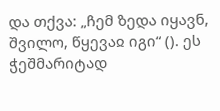და თქვა: „ჩემ ზედა იყავნ, შვილო, წყევაჲ იგი“ (). ეს ჭეშმარიტად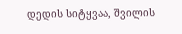დედის სიტყვაა, შვილის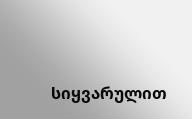სიყვარულით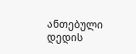ანთებული დედის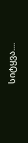სიტყვა....